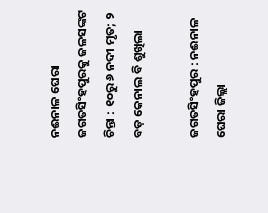ନଈନାଳ ଘେରା ଜଗତସିଂହପୁରକୁ ଜଳସଙ୍କଟ ଚିନ୍ତା : ୧୦ରୁ ୬ ନଦୀ ମୃତ; ୨ ବଡ଼ କେନାଲ ବି ଶୁଖିଲା

ଜଗତସିଂହପୁର : ନଈନାଳ ଘେରା ଜିଲ୍ଲା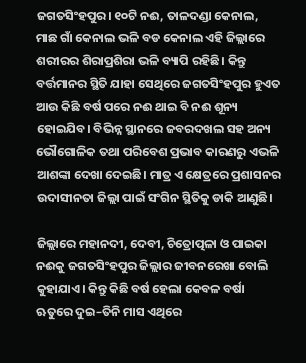ଜଗତସିଂହପୁର। ୧୦ଟି ନଈ, ତାଳଦଣ୍ଡା କେନାଲ, ମାଛ ଗାଁ କେନାଲ ଭଳି ବଡ କେନାଲ ଏହି ଜିଲ୍ଲାରେ ଶରୀରର ଶିରାପ୍ରଶିରା ଭଳି ବ୍ୟାପି ରହିଛି। କିନ୍ତୁ ବର୍ତ୍ତମାନର ସ୍ଥିତି ଯାହା ସେଥିରେ ଜଗତସିଂହପୁର ହୁଏତ ଆଉ କିଛି ବର୍ଷ ପରେ ନଈ ଥାଇ ବି ନଈ ଶୂନ୍ୟ ହୋଇଯିବ। ବିଭିନ୍ନ ସ୍ଥାନରେ ଜବରଦଖଲ ସହ ଅନ୍ୟ ଭୌଗୋଳିକ ତଥା ପରିବେଶ ପ୍ରଭାବ କାରଣରୁ ଏଭଳି ଆଶଙ୍କା ଦେଖା ଦେଇଛି। ମାତ୍ର ଏ କ୍ଷେତ୍ରରେ ପ୍ରଶାସନର ଉଦାସୀନତା ଜିଲ୍ଲା ପାଇଁ ସଂଗିନ ସ୍ଥିତିକୁ ଡାକି ଆଣୁଛି।

ଜିଲ୍ଲାରେ ମହାନଦୀ, ଦେବୀ, ଚିତ୍ରୋତ୍ପଳା ଓ ପାଇକା ନଈକୁ ଜଗତସିଂହପୁର ଜିଲ୍ଲାର ଜୀବନରେଖା ବୋଲି କୁହାଯାଏ। କିନ୍ତୁ କିଛି ବର୍ଷ ହେଲା କେବଳ ବର୍ଷା ଋତୁରେ ଦୁଇ–ତିନି ମାସ ଏଥିରେ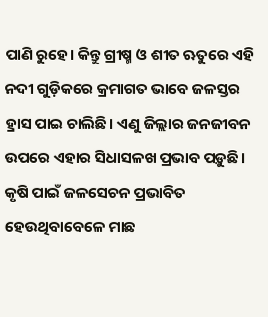ପାଣି ରୁହେ। କିନ୍ତୁ ଗ୍ରୀଷ୍ମ ଓ ଶୀତ ଋତୁରେ ଏହି ନଦୀ ଗୁଡ଼ିକରେ କ୍ରମାଗତ ଭାବେ ଜଳସ୍ତର ହ୍ରାସ ପାଇ ଚାଲିଛି। ଏଣୁ ଜିଲ୍ଲାର ଜନଜୀବନ ଉପରେ ଏହାର ସିଧାସଳଖ ପ୍ରଭାବ ପଡ଼ୁଛି। କୃଷି ପାଇଁ ଜଳସେଚନ ପ୍ରଭାବିତ ହେଉଥିବାବେଳେ ମାଛ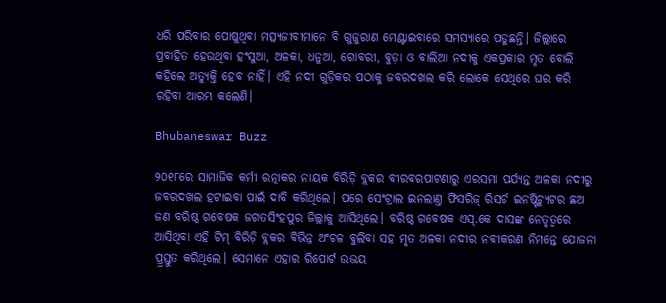ଧରି ପରିବାର ପୋଷୁଥିବା ମତ୍ସ୍ୟଜୀବୀମାନେ ବି ଗୁଜୁରାଣ ମେଣ୍ଟାଇବାରେ ସମସ୍ୟାରେ ପଡୁଛନ୍ତି। ଜିଲ୍ଲାରେ ପ୍ରବାହିତ ହେଉଥିବା ହଂସୁଆ, ଅଳକା, ଧନୁଆ, ଗୋବରୀ, ବୁଡ଼ା ଓ ବାଲିଆ ନଦୀକୁ ଏକପ୍ରକାର ମୃତ ବୋଲି କହିଲେ ଅତ୍ୟୁକ୍ତି ହେବ ନାହିଁ। ଏହି ନଦୀ ଗୁଡ଼ିକର ପଠାକୁ ଜବରଦଖଲ କରି ଲୋକେ ସେଥିରେ ଘର କରି ରହିବା ଆରମ୍ଭ କଲେଣି।

Bhubaneswar Buzz

୨୦୧୮ରେ ସାମାଜିକ କର୍ମୀ ରତ୍ନାକର ନାୟକ ବିରିଡ଼ି ବ୍ଲକର ବୀରବରପାଟଣାରୁ ଏରସମା ପର୍ଯ୍ୟନ୍ତ ଅଳକା ନଦୀରୁ ଜବରଦଖଲ ହଟାଇବା ପାଇଁ ଦାବି କରିଥିଲେ। ପରେ ସେଂଟ୍ରାଲ ଇନଲାଣ୍ତ ଫିସରିଜ୍ ରିସର୍ଚ ଇନଷ୍ଟିଚ୍ୟୁଟର ଛଅ ଜଣ ବରିଷ୍ଠ ଗବେଷକ ଜଗତସିଂହପୁର ଜିଲ୍ଲାକୁ ଆସିଥିଲେ। ବରିଷ୍ଠ ଗବେଷକ ଏସ୍‌.କେ ଦାସଙ୍କ ନେତୃତ୍ବରେ ଆସିଥିବା ଏହି ଟିମ୍ ବିରିଡ଼ି ବ୍ଲକର ବିଭିନ୍ନ ଅଂଚଳ ବୁଲିବା ସହ ମୃତ ଅଳକା ନଦୀର ନବୀକରଣ ନିମନ୍ତେ ଯୋଜନା ପ୍ର୍ରସ୍ତୁତ କରିଥିଲେ। ସେମାନେ ଏହାର ରିପୋର୍ଟ ଉଭୟ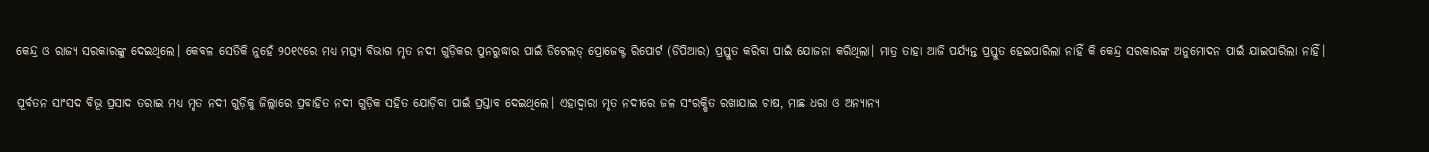କେନ୍ଦ୍ର ଓ ରାଜ୍ୟ ସରକାରଙ୍କୁ ଦେଇଥିଲେ। କେବଳ ସେତିକି ନୁହେଁ ୨୦୧୯ରେ ମଧ୍ୟ ମତ୍ସ୍ୟ ବିଭାଗ ମୃତ ନଦୀ ଗୁଡ଼ିକର ପୁନରୁଦ୍ଧାର ପାଇଁ ଡିଟେଲଡ୍ ପ୍ରୋଜେକ୍ଟ ରିପୋର୍ଟ (ଡିପିଆର) ପ୍ରସ୍ତୁତ କରିବା ପାଇଁ ଯୋଜନା କରିଥିଲା। ମାତ୍ର ତାହା ଆଜି ପର୍ଯ୍ୟନ୍ତ ପ୍ରସ୍ତୁତ ହେଇପାରିଲା ନାହିଁ କି କେନ୍ଦ୍ର ସରକାରଙ୍କ ଅନୁମୋଦନ ପାଇଁ ଯାଇପାରିଲା ନାହିଁ।

ପୂର୍ବତନ ସାଂସଦ ବିଭୂ ପ୍ରସାଦ ତରାଇ ମଧ୍ୟ ମୃତ ନଦୀ ଗୁଡ଼ିକୁ ଜିଲ୍ଲାରେ ପ୍ରବାହିତ ନଦୀ ଗୁଡ଼ିକ ସହିତ ଯୋଡ଼ିବା ପାଇଁ ପ୍ରସ୍ତାବ ଦେଇଥିଲେ। ଏହାଦ୍ବାରା ମୃତ ନଦୀରେ ଜଳ ସଂରକ୍ଷିତ ରଖାଯାଇ ଚାଷ, ମାଛ ଧରା ଓ ଅନ୍ୟାନ୍ୟ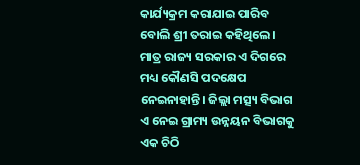କାର୍ଯ୍ୟକ୍ରମ କରାଯାଇ ପାରିବ ବୋଲି ଶ୍ରୀ ତରାଇ କହିଥିଲେ। ମାତ୍ର ରାଜ୍ୟ ସରକାର ଏ ଦିଗରେ ମଧ୍ୟ କୌଣସି ପଦକ୍ଷେପ ନେଇନାହାନ୍ତି। ଜିଲ୍ଲା ମତ୍ସ୍ୟ ବିଭାଗ ଏ ନେଇ ଗ୍ରାମ୍ୟ ଉନ୍ନୟନ ବିଭାଗକୁ ଏକ ଚିଠି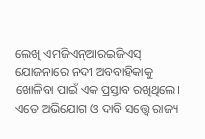ଲେଖି ଏମଜିଏନ୍ଆରଇଜିଏସ୍‌ ଯୋଜନାରେ ନଦୀ ଅବବାହିକାକୁ ଖୋଳିବା ପାଇଁ ଏକ ପ୍ରସ୍ତାବ ରଖିଥିଲେ। ଏତେ ଅଭିଯୋଗ ଓ ଦାବି ସତ୍ତ୍ବେ ରାଜ୍ୟ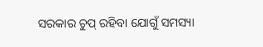ସରକାର ଚୁପ୍ ରହିବା ଯୋଗୁଁ ସମସ୍ୟା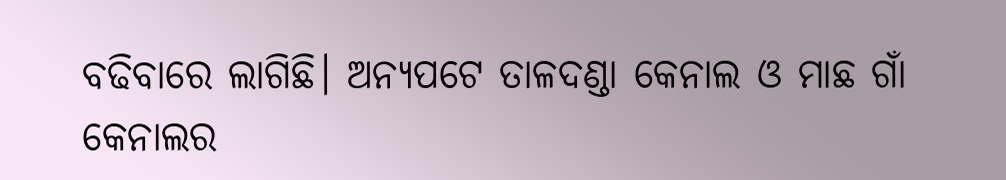ବଢିବାରେ ଲାଗିଛି। ଅନ୍ୟପଟେ ତାଳଦଣ୍ଡା କେନାଲ ଓ ମାଛ ଗାଁ କେନାଲର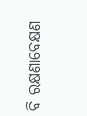ବି ରକ୍ଷଣାବେକ୍ଷଣ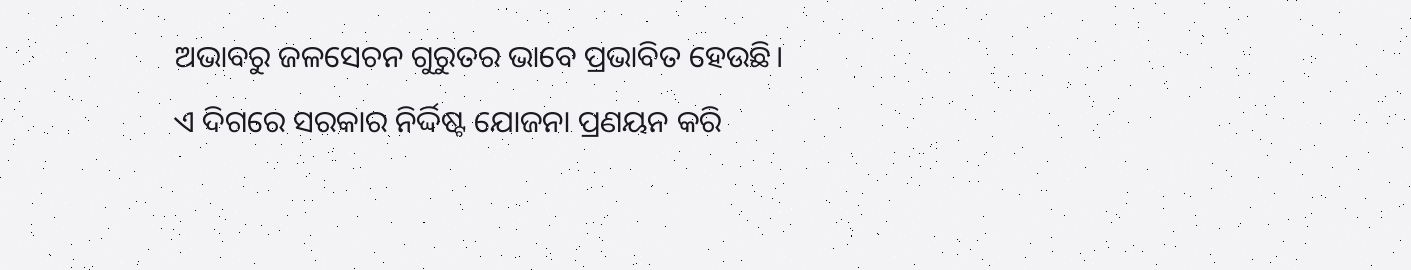ଅଭାବରୁ ଜଳସେଚନ ଗୁରୁତର ଭାବେ ପ୍ରଭାବିତ ହେଉଛି। ଏ ଦିଗରେ ସରକାର ନିର୍ଦ୍ଦିଷ୍ଟ ଯୋଜନା ପ୍ରଣୟନ କରି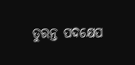ତୁରନ୍ତ ପଦକ୍ଷେପ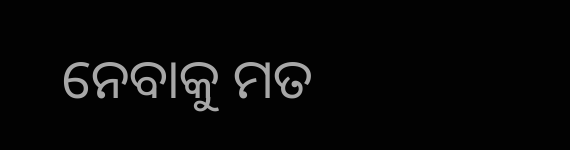ନେବାକୁ ମତ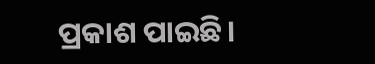ପ୍ରକାଶ ପାଇଛି।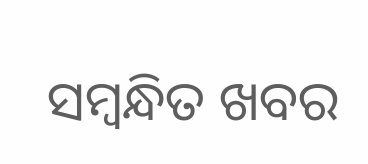ସମ୍ବନ୍ଧିତ ଖବର